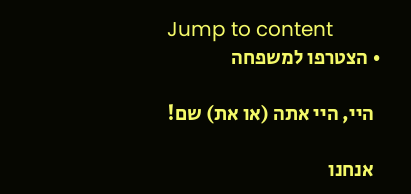Jump to content
  • הצטרפו למשפחה

    היי, היי אתה (או את) שם!

    אנחנו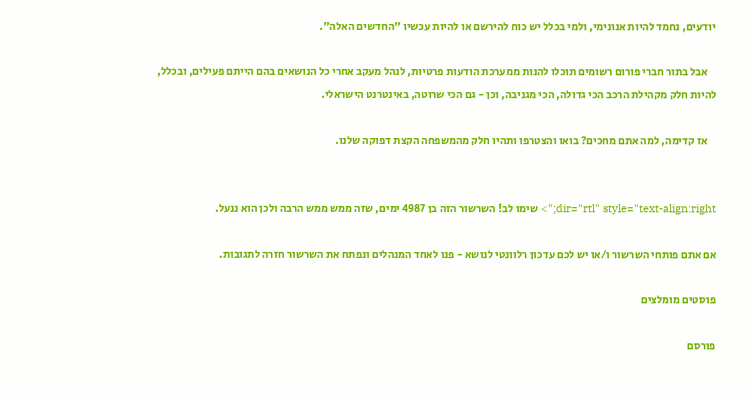יודעים, נחמד להיות אנונימי, ולמי בכלל יש כוח להירשם או להיות עכשיו "החדשים האלה".

    אבל בתור חברי פורום רשומים תוכלו להנות ממערכת הודעות פרטיות, לנהל מעקב אחרי כל הנושאים בהם הייתם פעילים, ובכלל, להיות חלק מקהילת הרכב הכי גדולה, הכי מגניבה, וכן - גם הכי שרוטה, באינטרנט הישראלי.

    אז קדימה, למה אתם מחכים? בואו והצטרפו ותהיו חלק מהמשפחה הקצת דפוקה שלנו.


dir="rtl" style="text-align:right;"> שימו לב! השרשור הזה בן 4987 ימים, שזה ממש ממש הרבה ולכן הוא ננעל.

אם אתם פותחי השרשור ו/או יש לכם עדכון רלוונטי לנושא - פנו לאחד המנהלים ונפתח את השרשור חזרה לתגובות.

פוסטים מומלצים

פורסם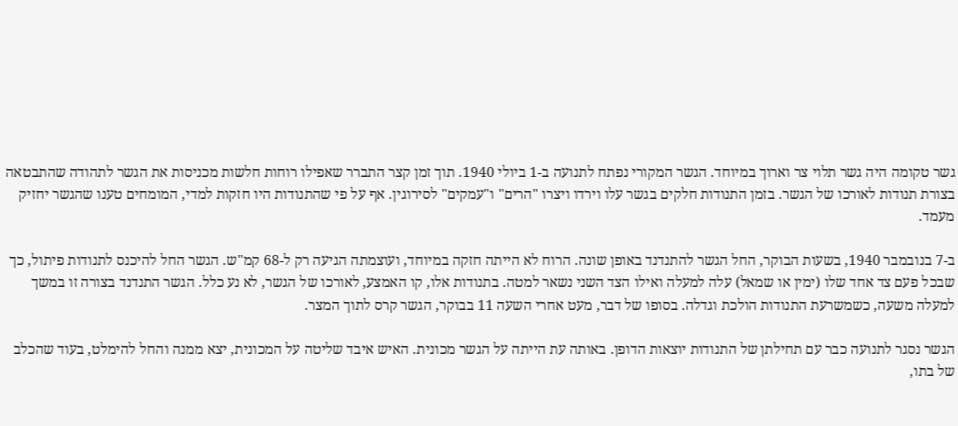גשר טקומה היה גשר תלוי צר וארוך במיוחד. הגשר המקורי נפתח לתנועה ב-1 ביולי 1940. תוך זמן קצר התברר שאפילו רוחות חלשות מכניסות את הגשר לתהודה שהתבטאה בצורת תנודות לאורכו של הגשר. בזמן התנודות חלקים בגשר עלו וירדו ויצרו "הרים" ו"עמקים" לסירוגין. אף על פי שהתנודות היו חזקות למדי, המומחים טענו שהגשר יחזיק מעמד.

ב-7 בנובמבר 1940, בשעות הבוקר, החל הגשר להתנדנד באופן שונה. הרוח לא הייתה חזקה במיוחד, ועוצמתה הגיעה רק ל-68 קמ"ש. הגשר החל להיכנס לתנודות פיתול, כך שבכל פעם צד אחד שלו (ימין או שמאל) עלה למעלה ואילו הצד השני נשאר למטה. בתנודות אלו, קו האמצע, לאורכו של הגשר, לא נע כלל. הגשר התנדנד בצורה זו במשך למעלה משעה, כשמשרעת התנודות הולכת וגדלה. בסופו של דבר, מעט אחרי השעה 11 בבוקר, הגשר קרס לתוך המצר.

הגשר נסגר לתנועה כבר עם תחילתן של התנודות יוצאות הדופן. באותה עת הייתה על הגשר מכונית. האיש איבד שליטה על המכונית, יצא ממנה והחל להימלט, בעוד שהכלב של בתו,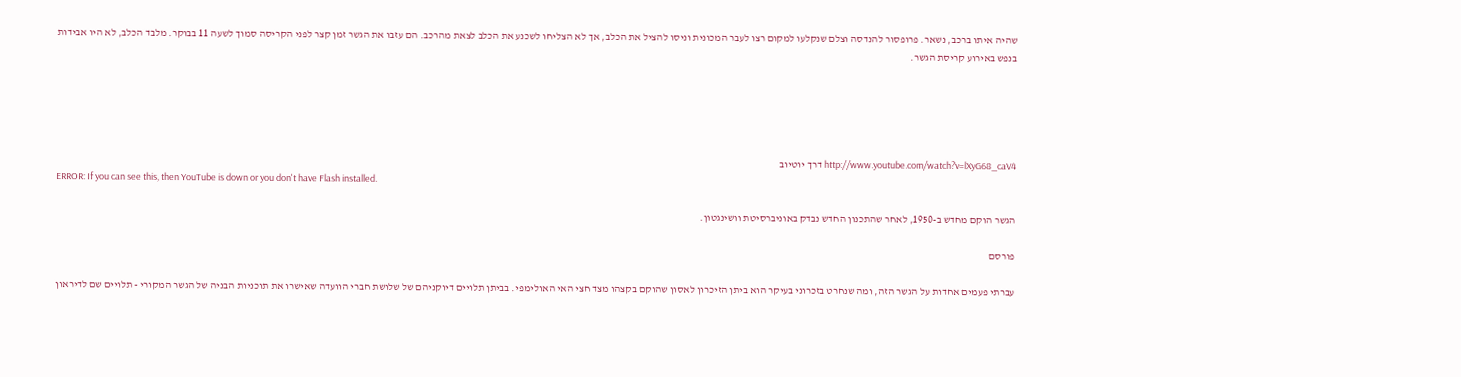שהיה איתו ברכב, נשאר. פרופסור להנדסה וצלם שנקלעו למקום רצו לעבר המכונית וניסו להציל את הכלב, אך לא הצליחו לשכנע את הכלב לצאת מהרכב. הם עזבו את הגשר זמן קצר לפני הקריסה סמוך לשעה 11 בבוקר. מלבד הכלב, לא היו אבידות בנפש באירוע קריסת הגשר.





http://www.youtube.com/watch?v=lXyG68_caV4 דרך יוטיוב
ERROR: If you can see this, then YouTube is down or you don't have Flash installed.

הגשר הוקם מחדש ב-1950, לאחר שהתכנון החדש נבדק באוניברסיטת וושינגטון.

פורסם

עברתי פעמים אחדות על הגשר הזה, ומה שנחרט בזכרוני בעיקר הוא ביתן הזיכרון לאסון שהוקם בקצהו מצד חצי האי האולימפי. בביתן תלויים דיוקניהם של שלושת חברי הוועדה שאישרו את תוכניות הבניה של הגשר המקורי - תלויים שם לדיראון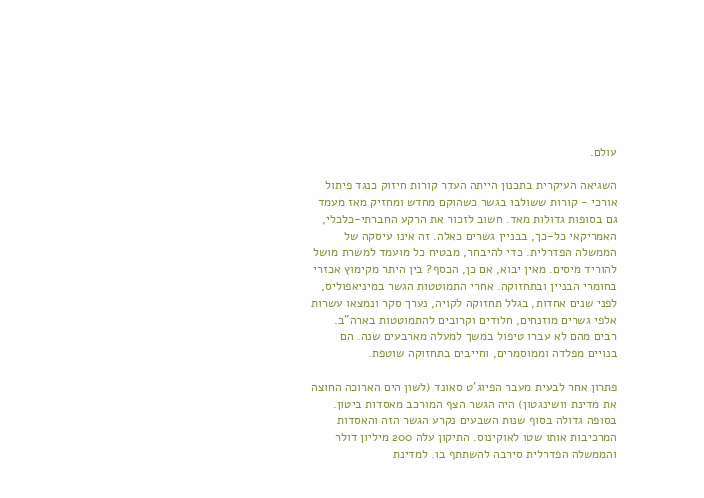עולם.

השגיאה העיקרית בתכנון הייתה העדר קורות חיזוק כנגד פיתול אורכי - קורות ששולבו בגשר כשהוקם מחדש ומחזיק מאז מעמד גם בסופות גדולות מאד. חשוב לזכור את הרקע החברתי-כלכלי, האמריקאי כל-כך, בבניין גשרים כאלה. זה אינו עיסקה של הממשלה הפדרלית. כדי להיבחר, מבטיח כל מועמד למשרת מושל להוריד מיסים. מאין יבוא, אם כן, הכסף? בין היתר מקימוץ אכזרי בחומרי הבניין ובתחזוקה. אחרי התמוטטות הגשר במיניאפוליס, לפני שנים אחדות, בגלל תחזוקה לקויה, נערך סקר ונמצאו עשרות אלפי גשרים מוזנחים, חלודים וקרובים להתמוטטות בארה"ב. רבים מהם לא עברו טיפול במשך למעלה מארבעים שנה. הם בנויים מפלדה וממוסמרים, וחייבים בתחזוקה שוטפת.

פתרון אחר לבעית מעבר הפיוג'ט סאונד (לשון הים הארוכה החוצה את מדינת וושינגטון) היה הגשר הצף המורכב מאסדות ביטון. בסופה גדולה בסוף שנות השבעים נקרע הגשר הזה והאסדות המרכיבות אותו שטו לאוקינוס. התיקון עלה 200 מיליון דולר והממשלה הפדרלית סירבה להשתתף בו. למדינת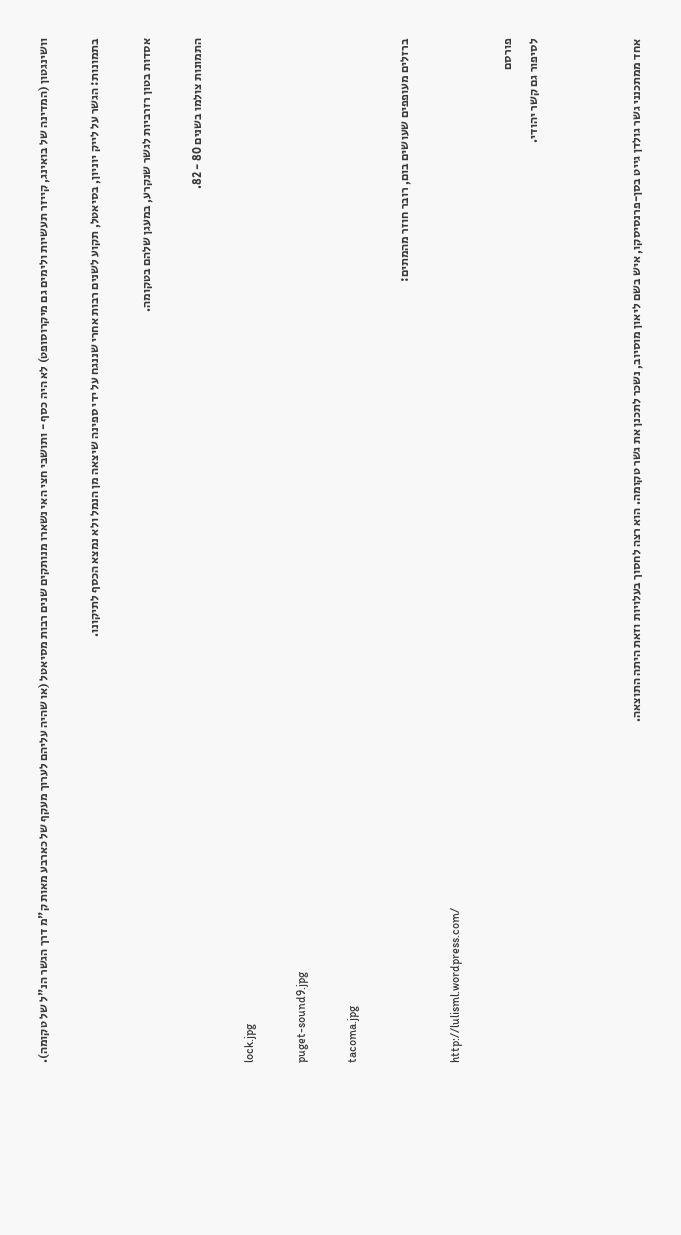וושינגטון (המדינה של בואינג, קייזר תעשיות ולימים גם מיקרוסופט) לא היה כסף - ותושבי חצי האי נשארו מנותקים שנים רבות מסיאטל (או שהיה עליהם לערוך מעקף של כארבע מאות ק"מ דרך הגשר הנ"ל של טקומה).

בתמונות: הגשר על לייק יוניון, בסיאטל, תקוע לשנים רבות אחרי שננגח על ידי ספינה שיצאה מן הנמל ולא נמצא הכסף לתיקונו.

אסדות בטון רזרביות לגשר שנקרע, במעגן שלהם בטקומה.

התמונות צולמו בשנים 80 - 82.

lock.jpg

puget-sound9.jpg

tacoma.jpg

ברזלים מעופפים שעושים בום, רובר חוזר מהמתים:

http://lulisml.wordpress.com/

פורסם
לסיפור גם קשר יהודי.



אחד ממתכנני גשר גולדן גייט בסן-פרנסיסקו, איש בשם ליאון מוסיוב, נשכר לתכנן את גשר טקומה. הוא רצה לחסוך בעלויות וזאת היתה התוצאה.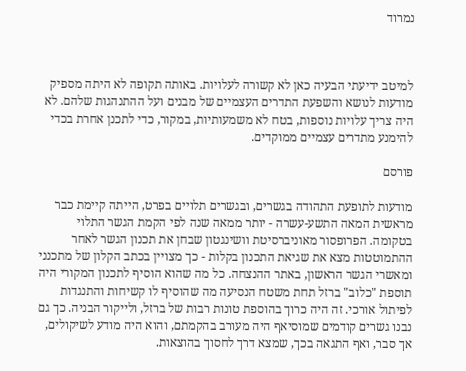נמרוד



למיטב ידיעתי הבעיה כאן לא קשורה לעלויות. באותה תקופה לא היתה מספיק מודעות לנושא והשפעת התדרים העצמיים של מבנים ועל ההתנהגות שלהם. לא היה צריך עלויות נוספות, בטח לא משמעותיות, במקור, כדי לתכנן אחרת בכדי להימנע מתדרים עצמיים ממוקדים.

פורסם

מודעות לתופעת התהודה בגשרים, ובגשרים תלויים בפרט, הייתה קיימת כבר מראשית המאה התשע-עשרה - יותר ממאה שנה לפי הקמת הגשר התלוי בטקומה. הפרופסור מאוניברסיטת וושינגטון שבחן את תכנון הגשר לאחר ההתמוטטות מצא את שגיאת התכנון בקלות - כך מצויין בכתב הקלון של מתכנני ומאשרי הגשר הראשון, באתר ההנצחה. כל מה שהוא הוסיף לתכנון המקורי היה תוספת "כלוב" ברזל תחת משטח הנסיעה מה שהוסיף לו קשיחות והתנגדות לפיתול אורכי. זה היה כרוך בהוספת טונות רבות של ברזל, ולייקור הבניה. כך גם נבנו גשרים קודמים שמוסיאף היה מעורב בהקמתם, והוא היה מודע לשיקולים, אך סבר, ואף התגאה בכך, שמצא דרך לחסוך בהוצאות.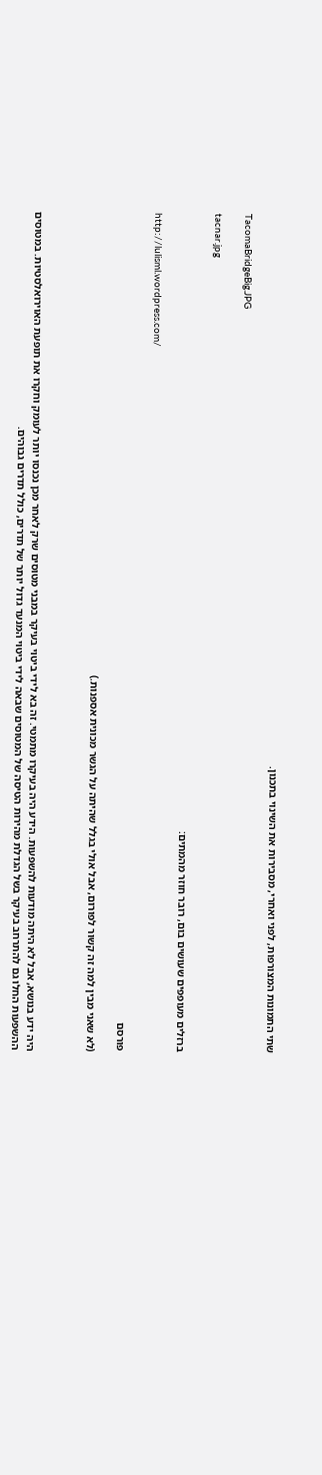שתי התמונות המצורפות, לפני ואחרי, מסבירות את השינוי בתכנון.

TacomaBridgeBig.JPG

tacnar.jpg

ברזלים מעופפים שעושים בום, רובר חוזר מהמתים:

http://lulisml.wordpress.com/

פורסם

(לא שאני מבין למה זה קשור לפורום, אבל אולי בגלל שהיתה על הגשר מכונית אספנות.)



היה ידע בנושא, אבל לא היתה מודעות להשפעות. הידע היה בעיקרו מתמטי. זה בא לידי ביטוי בעיקר במבני מטוסים שרק לאחר מכן נכנסו יותר לעומק וחקרו את תופעת האוירואלסטיות. במטוסים ההשפעות החלו גם להתרחב בעיקר בשל הגדלת מהירות הטיסה של המטוסים שבאה לידי ביטוי המנעד גדול יותר של תדרים, כולל תדרים גבוהים.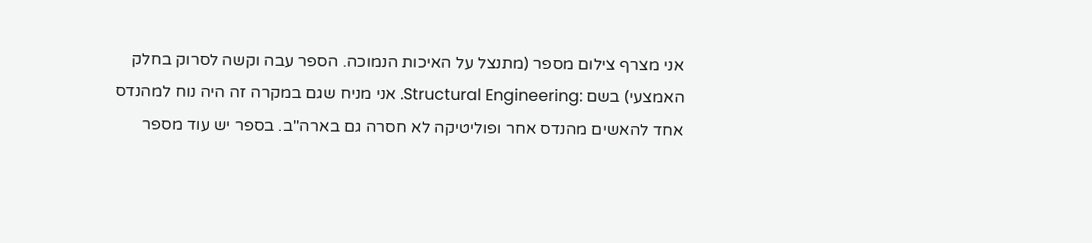אני מצרף צילום מספר (מתנצל על האיכות הנמוכה. הספר עבה וקשה לסרוק בחלק האמצעי) בשם :Structural Engineering. אני מניח שגם במקרה זה היה נוח למהנדס אחד להאשים מהנדס אחר ופוליטיקה לא חסרה גם בארה"ב. בספר יש עוד מספר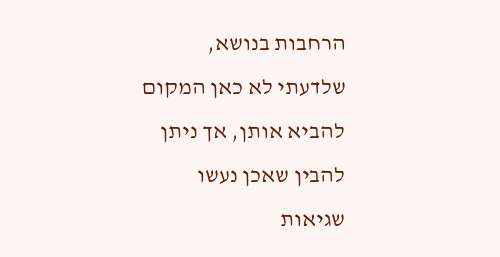הרחבות בנושא, שלדעתי לא כאן המקום להביא אותן, אך ניתן להבין שאכן נעשו שגיאות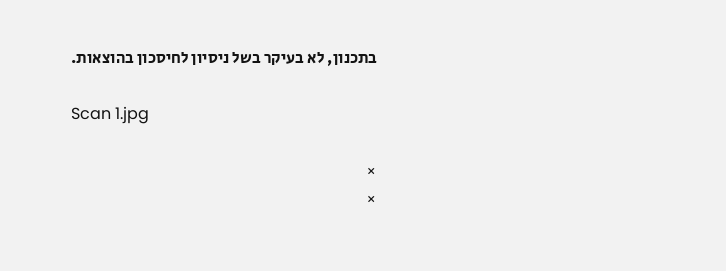בתכנון, לא בעיקר בשל ניסיון לחיסכון בהוצאות.

Scan 1.jpg

×
×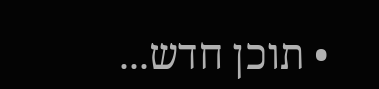• תוכן חדש...